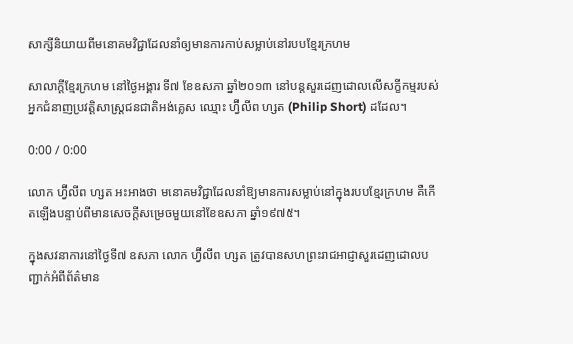សាក្សីនិយាយពីមនោគមវិជ្ជាដែលនាំឲ្យមានការកាប់សម្លាប់នៅរបបខ្មែរក្រហម

សាលាក្ដីខ្មែរក្រហម នៅថ្ងៃអង្គារ ទី៧ ខែឧសភា ឆ្នាំ២០១៣ នៅបន្តសួរដេញដោលលើសក្ខីកម្មរបស់អ្នកជំនាញប្រវត្តិសាស្ត្រជនជាតិអង់គ្លេស ឈ្មោះ ហ្វ៊ីលីព ហ្សត (Philip Short) ដដែល។

0:00 / 0:00

លោក ហ្វ៊ីលីព ហ្សត អះអាងថា មនោគមវិជ្ជាដែលនាំឱ្យមានការសម្លាប់នៅក្នុងរបបខ្មែរក្រហម គឺកើតឡើងបន្ទាប់ពីមានសេចក្ដីសម្រេចមួយនៅខែឧសភា ឆ្នាំ១៩៧៥។

ក្នុងសវនាការនៅថ្ងៃទី៧ ឧសភា លោក ហ្វ៊ីលីព ហ្សត ត្រូវបានសហព្រះរាជអាជ្ញាសួរដេញដោលបញ្ជាក់អំពីព័ត៌មាន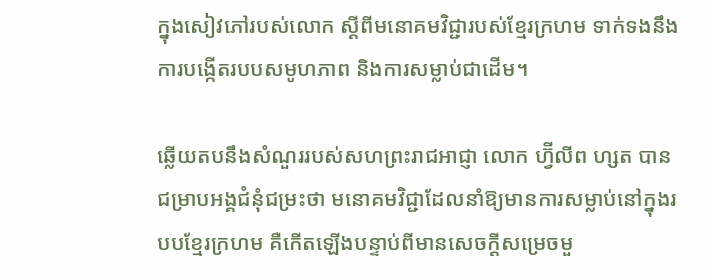ក្នុងសៀវភៅរបស់លោក ស្ដីពីមនោគមវិជ្ជារបស់ខ្មែរក្រហម ទាក់ទងនឹងការបង្កើតរបបសមូហភាព និងការសម្លាប់ជាដើម។

ឆ្លើយតបនឹងសំណួររបស់សហព្រះរាជអាជ្ញា លោក ហ្វ៊ីលីព ហ្សត បានជម្រាបអង្គជំនុំជម្រះថា មនោគមវិជ្ជាដែលនាំឱ្យមានការសម្លាប់នៅក្នុងរបបខ្មែរក្រហម គឺកើតឡើងបន្ទាប់ពីមានសេចក្ដីសម្រេចមួ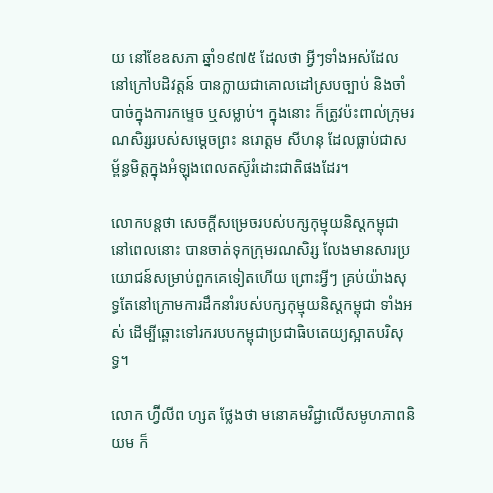យ នៅខែឧសភា ឆ្នាំ១៩៧៥ ដែលថា អ្វីៗទាំងអស់ដែលនៅក្រៅបដិវត្តន៍ បានក្លាយជាគោលដៅស្របច្បាប់ និងចាំបាច់ក្នុងការកម្ទេច ឬសម្លាប់។ ក្នុងនោះ ក៏ត្រូវប៉ះពាល់ក្រុមរណសិរ្សរបស់សម្ដេចព្រះ នរោត្ដម សីហនុ ដែលធ្លាប់ជាសម្ព័ន្ធមិត្តក្នុងអំឡុងពេលតស៊ូរំដោះជាតិផងដែរ។

លោកបន្តថា សេចក្ដីសម្រេចរបស់បក្សកុម្មុយនិស្តកម្ពុជា នៅពេលនោះ បានចាត់ទុកក្រុមរណសិរ្ស លែងមានសារប្រយោជន៍សម្រាប់ពួកគេទៀតហើយ ព្រោះអ្វីៗ គ្រប់យ៉ាងសុទ្ធតែនៅក្រោមការដឹកនាំរបស់បក្សកុម្មុយនិស្តកម្ពុជា ទាំងអស់ ដើម្បីឆ្ពោះទៅរករបបកម្ពុជាប្រជាធិបតេយ្យស្អាតបរិសុទ្ធ។

លោក ហ្វ៊ីលីព ហ្សត ថ្លែងថា មនោគមវិជ្ជាលើសមូហភាពនិយម ក៏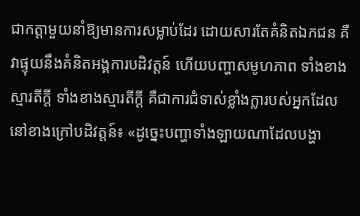ជាកត្តាមួយនាំឱ្យមានការសម្លាប់ដែរ ដោយសារតែគំនិតឯកជន គឺវាផ្ទុយនឹងគំនិតអង្គការបដិវត្តន៍ ហើយបញ្ហាសមូហភាព ទាំងខាងស្មារតីក្ដី ទាំងខាងស្មារតីក្ដី គឺជាការជំទាស់ខ្លាំងក្លារបស់អ្នកដែលនៅខាងក្រៅបដិវត្តន៍៖ «ដូច្នេះបញ្ហាទាំងឡាយណាដែលបង្ហា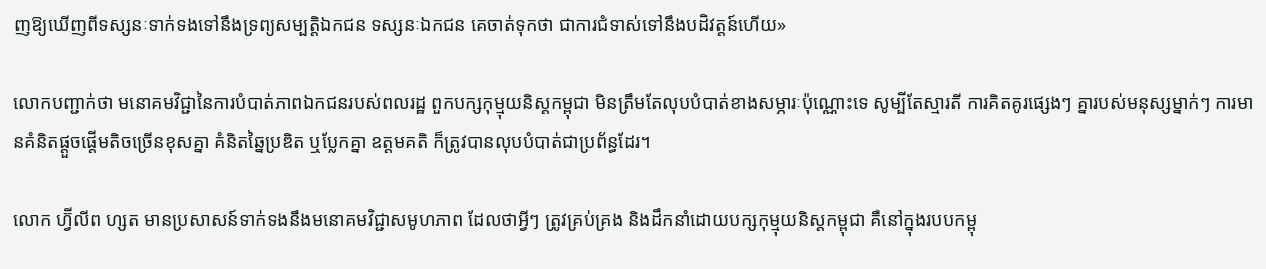ញឱ្យឃើញពីទស្សនៈទាក់ទងទៅនឹងទ្រព្យសម្បត្តិឯកជន ទស្សនៈឯកជន គេចាត់ទុកថា ជាការជំទាស់ទៅនឹងបដិវត្តន៍ហើយ»

លោកបញ្ជាក់ថា មនោគមវិជ្ជានៃការបំបាត់ភាពឯកជនរបស់ពលរដ្ឋ ពួកបក្សកុម្មុយនិស្តកម្ពុជា មិនត្រឹមតែលុបបំបាត់ខាងសម្ភារៈប៉ុណ្ណោះទេ សូម្បីតែស្មារតី ការគិតគូរផ្សេងៗ គ្នារបស់មនុស្សម្នាក់ៗ ការមានគំនិតផ្ដួចផ្ដើមតិចច្រើនខុសគ្នា គំនិតឆ្នៃប្រឌិត ឬប្លែកគ្នា ឧត្ដមគតិ ក៏ត្រូវបានលុបបំបាត់ជាប្រព័ន្ធដែរ។

លោក ហ្វ៊ីលីព ហ្សត មានប្រសាសន៍ទាក់ទងនឹងមនោគមវិជ្ជាសមូហភាព ដែលថាអ្វីៗ ត្រូវគ្រប់គ្រង និងដឹកនាំដោយបក្សកុម្មុយនិស្តកម្ពុជា គឺនៅក្នុងរបបកម្ពុ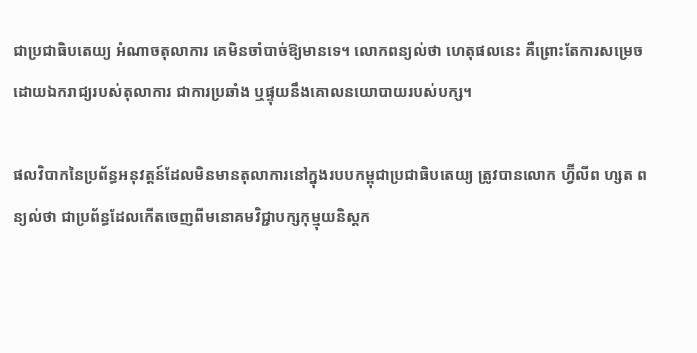ជាប្រជាធិបតេយ្យ អំណាចតុលាការ គេមិនចាំបាច់ឱ្យមានទេ។ លោកពន្យល់ថា ហេតុផលនេះ គឺព្រោះតែការសម្រេចដោយឯករាជ្យរបស់តុលាការ ជាការប្រឆាំង ឬផ្ទុយនឹងគោលនយោបាយរបស់បក្ស។

ផលវិបាកនៃប្រព័ន្ធអនុវត្តន៍ដែលមិនមានតុលាការនៅក្នុងរបបកម្ពុជាប្រជាធិបតេយ្យ ត្រូវបានលោក ហ្វ៊ីលីព ហ្សត ពន្យល់ថា ជាប្រព័ន្ធដែលកើតចេញពីមនោគមវិជ្ជាបក្សកុម្មុយនិស្តក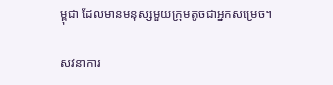ម្ពុជា ដែលមានមនុស្សមួយក្រុមតូចជាអ្នកសម្រេច។

សវនាការ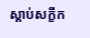ស្ដាប់សក្ខីក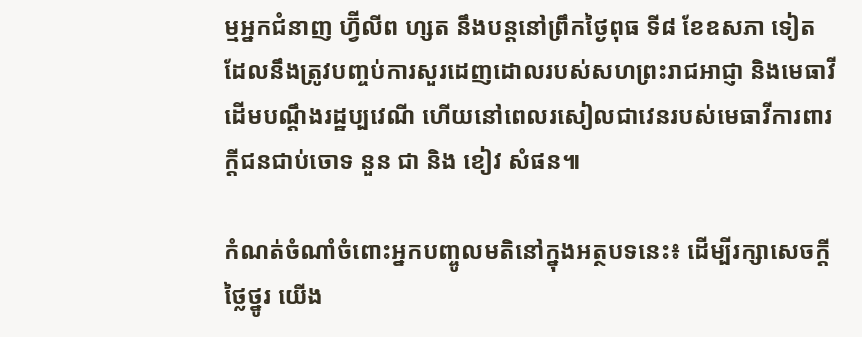ម្មអ្នកជំនាញ ហ្វ៊ីលីព ហ្សត នឹងបន្តនៅព្រឹកថ្ងៃពុធ ទី៨ ខែឧសភា ទៀត ដែលនឹងត្រូវបញ្ចប់ការសួរដេញដោលរបស់សហព្រះរាជអាជ្ញា និងមេធាវីដើមបណ្ដឹងរដ្ឋប្បវេណី ហើយនៅពេលរសៀលជាវេនរបស់មេធាវីការពារក្ដីជនជាប់ចោទ នួន ជា និង ខៀវ សំផន៕

កំណត់ចំណាំចំពោះអ្នកបញ្ចូលមតិនៅក្នុងអត្ថបទនេះ៖ ដើម្បីរក្សាសេចក្ដីថ្លៃថ្នូរ យើង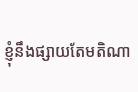ខ្ញុំនឹងផ្សាយតែមតិណា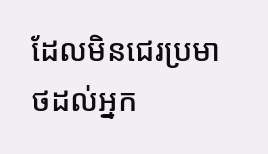ដែលមិនជេរប្រមាថដល់អ្នក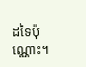ដទៃប៉ុណ្ណោះ។